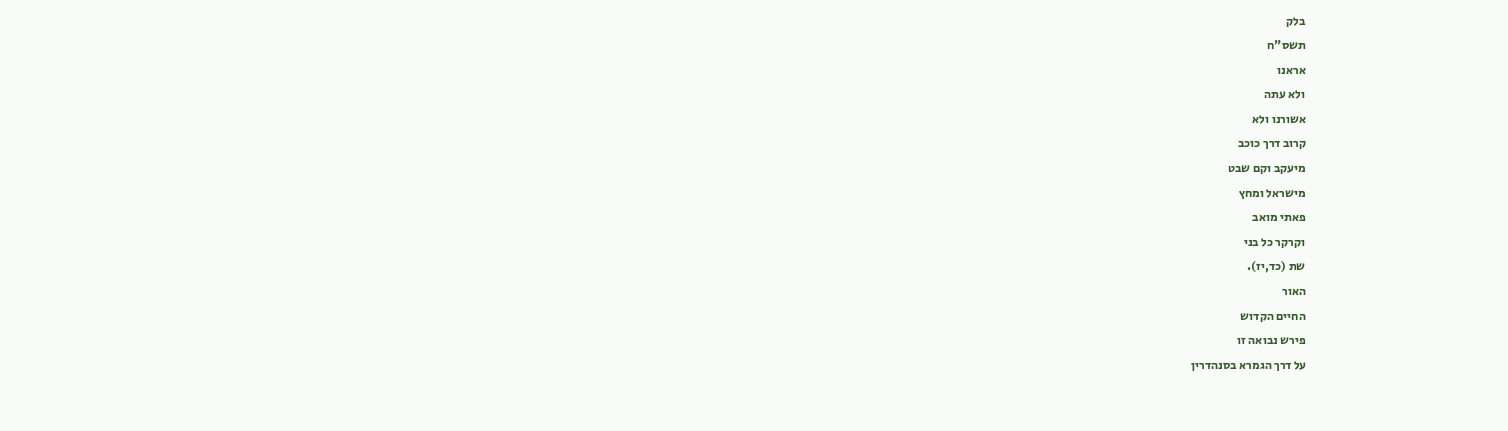בלק
תשס"ח
אראנו
ולא עתה
אשורנו ולא
קרוב דרך כוכב
מיעקב וקם שבט
מישראל ומחץ
פאתי מואב
וקרקר כל בני
שת (כד,יז).
האור
החיים הקדוש
פירש נבואה זו
על דרך הגמרא בסנהדרין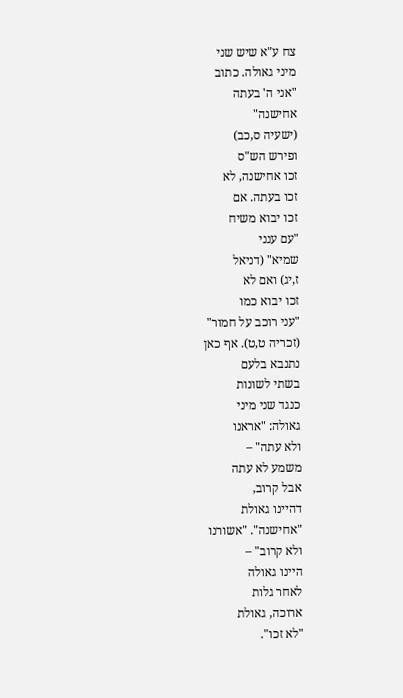צח ע"א שיש שני
מיני גאולה. כתוב
"אני ה' בעתה
אחישנה"
(ישעיה ס,כב)
ופירש הש"ס
זכו אחישנה, לא
זכו בעתה. אם
זכו יבוא משיח
"עם ענני
שמיא" (דניאל
ז,יג) ואם לא
זכו יבוא כמו
"עני רוכב על חמור"
(זכריה ט,ט). אף כאן
נתנבא בלעם
בשתי לשונות
כנגד שני מיני
גאולה: "אראנו
ולא עתה" –
משמע לא עתה
אבל קרוב,
דהיינו גאולת
"אחישנה". "אשורנו
ולא קרוב" –
היינו גאולה
לאחר גלות
ארוכה, גאולת
"לא זכו".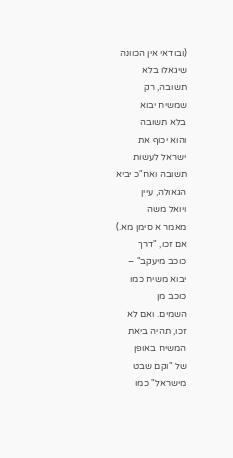(ובודאי אין הכוונה
שיגאלו בלא
תשובה, רק
שמשיח יבוא
בלא תשובה
והוא יכוף את
ישראל לעשות
תשובה ואח"כ יביא
הגאולה, עיין
ויואל משה
מאמר א סימן מא.)
אם זכו, "דרך
כוכב מיעקב" –
יבוא משיח כמו
כוכב מן
השמים. ואם לא
זכו, תהיה ביאת
המשיח באופן
של "וקם שבט
מישראל" כמו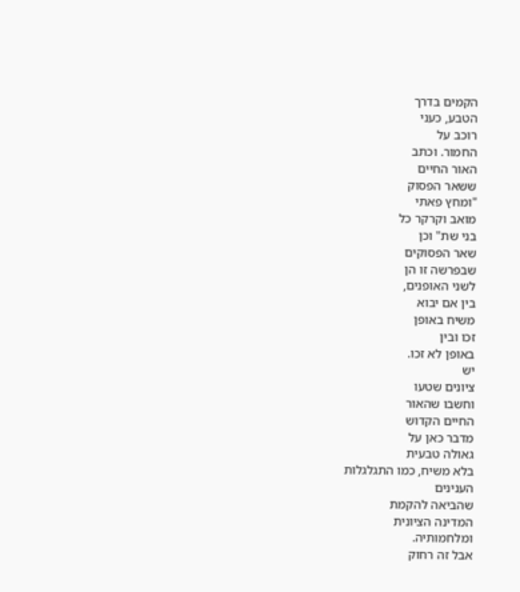הקמים בדרך
הטבע, כעני
רוכב על
החמור. וכתב
האור החיים
ששאר הפסוק
"ומחץ פאתי
מואב וקרקר כל
בני שת" וכן
שאר הפסוקים
שבפרשה זו הן
לשני האופנים,
בין אם יבוא
משיח באופן
זכו ובין
באופן לא זכו.
יש
ציונים שטעו
וחשבו שהאור
החיים הקדוש
מדבר כאן על
גאולה טבעית
בלא משיח, כמו התגלגלות
הענינים
שהביאה להקמת
המדינה הציונית
ומלחמותיה.
אבל זה רחוק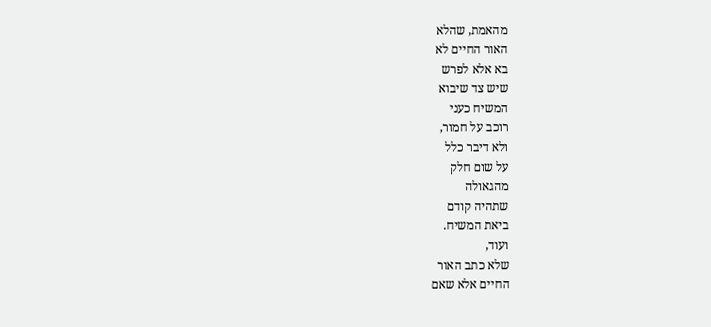מהאמת, שהלא
האור החיים לא
בא אלא לפרש
שיש צד שיבוא
המשיח כעני
רוכב על חמור,
ולא דיבר כלל
על שום חלק
מהגאולה
שתהיה קודם
ביאת המשיח.
ועוד,
שלא כתב האור
החיים אלא שאם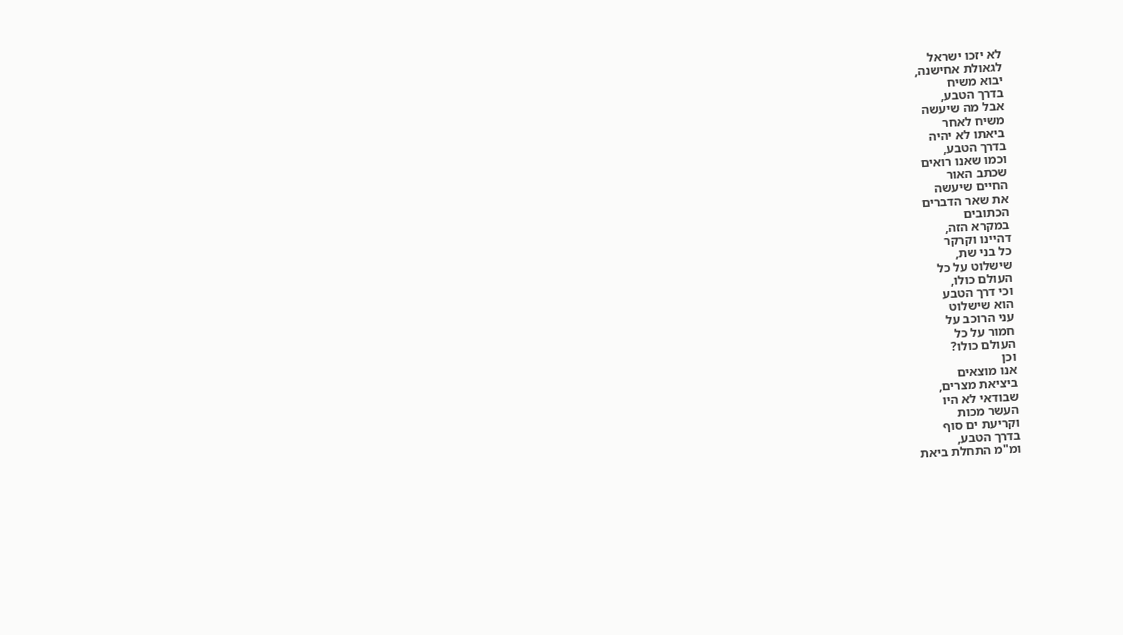לא יזכו ישראל
לגאולת אחישנה,
יבוא משיח
בדרך הטבע,
אבל מה שיעשה
משיח לאחר
ביאתו לא יהיה
בדרך הטבע,
וכמו שאנו רואים
שכתב האור
החיים שיעשה
את שאר הדברים
הכתובים
במקרא הזה,
דהיינו וקרקר
כל בני שת,
שישלוט על כל
העולם כולו,
וכי דרך הטבע
הוא שישלוט
עני הרוכב על
חמור על כל
העולם כולו?
וכן
אנו מוצאים
ביציאת מצרים,
שבודאי לא היו
העשר מכות
וקריעת ים סוף
בדרך הטבע,
ומ"מ התחלת ביאת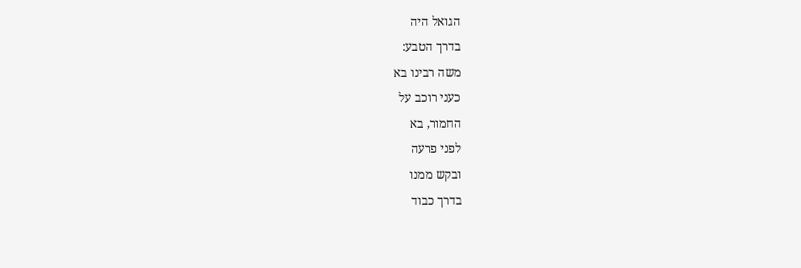הגואל היה
בדרך הטבע:
משה רבינו בא
כעני רוכב על
החמור, בא
לפני פרעה
ובקש ממנו
בדרך כבוד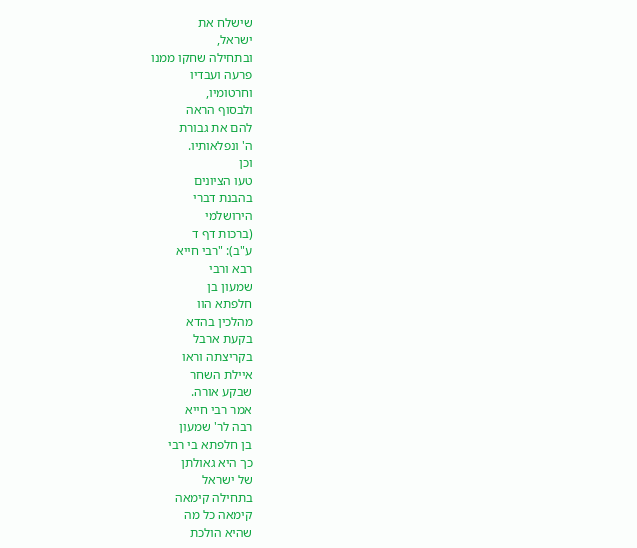שישלח את
ישראל,
ובתחילה שחקו ממנו
פרעה ועבדיו
וחרטומיו,
ולבסוף הראה
להם את גבורת
ה' ונפלאותיו.
וכן
טעו הציונים
בהבנת דברי
הירושלמי
(ברכות דף ד
ע"ב): "רבי חייא
רבא ורבי
שמעון בן
חלפתא הוו
מהלכין בהדא
בקעת ארבל
בקריצתה וראו
איילת השחר
שבקע אורה.
אמר רבי חייא
רבה לר' שמעון
בן חלפתא בי רבי
כך היא גאולתן
של ישראל
בתחילה קימאה
קימאה כל מה
שהיא הולכת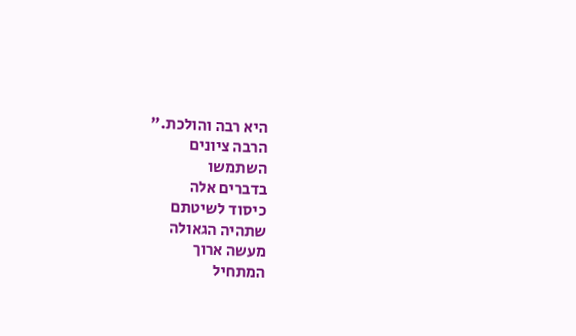היא רבה והולכת."
הרבה ציונים
השתמשו
בדברים אלה
כיסוד לשיטתם
שתהיה הגאולה
מעשה ארוך
המתחיל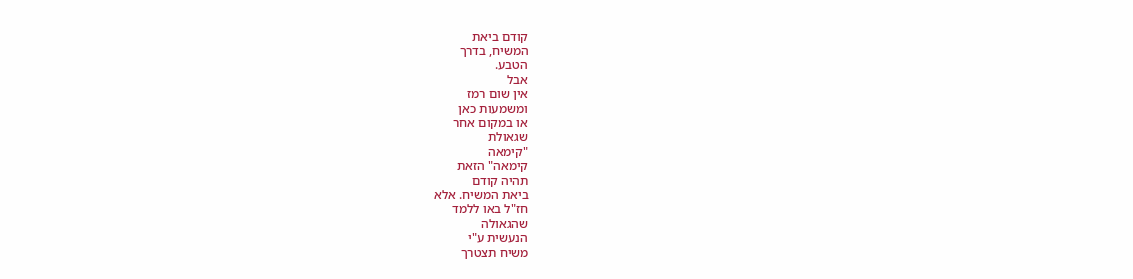קודם ביאת
המשיח, בדרך
הטבע.
אבל
אין שום רמז
ומשמעות כאן
או במקום אחר
שגאולת
"קימאה
קימאה" הזאת
תהיה קודם
ביאת המשיח. אלא
חז"ל באו ללמד
שהגאולה
הנעשית ע"י
משיח תצטרך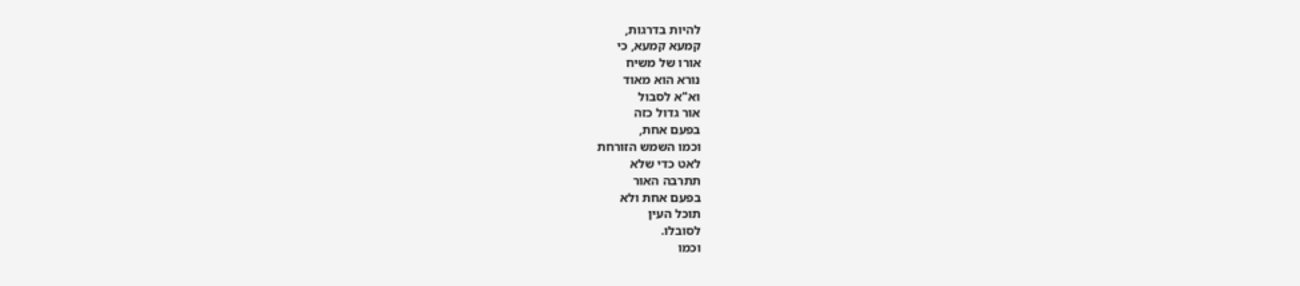להיות בדרגות,
קמעא קמעא, כי
אורו של משיח
נורא הוא מאוד
וא"א לסבול
אור גדול כזה
בפעם אחת,
וכמו השמש הזורחת
לאט כדי שלא
תתרבה האור
בפעם אחת ולא
תוכל העין
לסובלו.
וכמו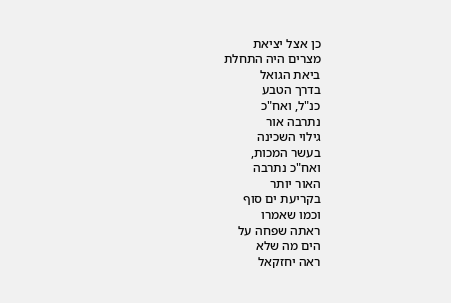כן אצל יציאת
מצרים היה התחלת
ביאת הגואל
בדרך הטבע
כנ"ל, ואח"כ
נתרבה אור
גילוי השכינה
בעשר המכות,
ואח"כ נתרבה
האור יותר
בקריעת ים סוף
וכמו שאמרו
ראתה שפחה על
הים מה שלא
ראה יחזקאל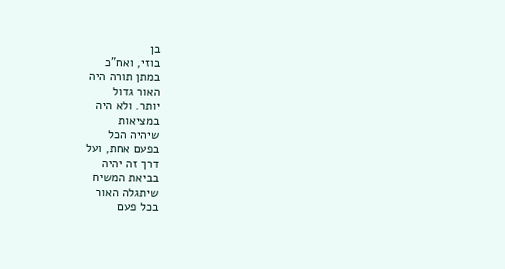בן
בוזי, ואח"כ
במתן תורה היה
האור גדול
יותר. ולא היה
במציאות
שיהיה הכל
בפעם אחת, ועל
דרך זה יהיה
בביאת המשיח
שיתגלה האור
בכל פעם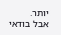יותר.
אבל בודאי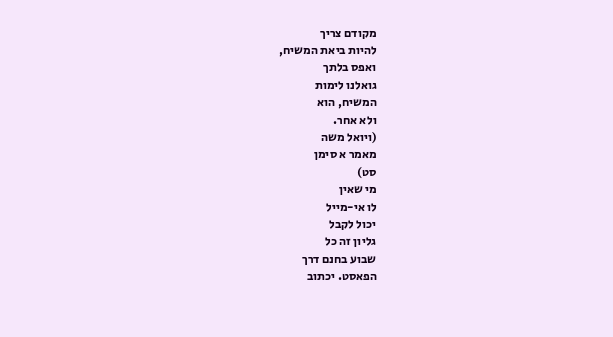מקודם צריך
להיות ביאת המשיח,
ואפס בלתך
גואלנו לימות
המשיח, הוא
ולא אחר.
(ויואל משה
מאמר א סימן
סט)
מי שאין
לו אי-מייל
יכול לקבל
גליון זה כל
שבוע בחנם דרך
הפאסט. יכתוב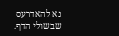נא להאדרעס
שבשולי הדף.